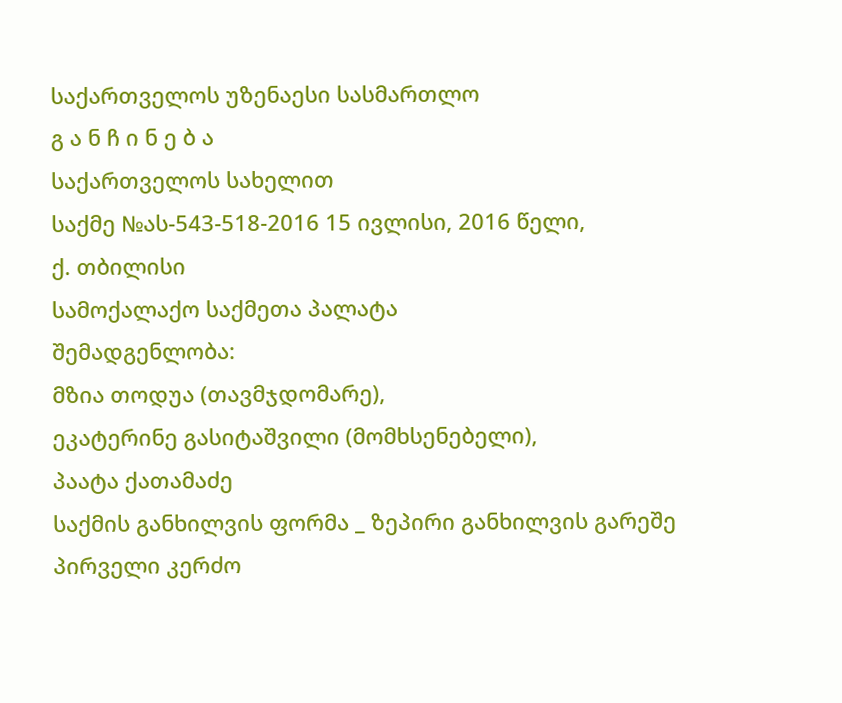საქართველოს უზენაესი სასმართლო
გ ა ნ ჩ ი ნ ე ბ ა
საქართველოს სახელით
საქმე №ას-543-518-2016 15 ივლისი, 2016 წელი,
ქ. თბილისი
სამოქალაქო საქმეთა პალატა
შემადგენლობა:
მზია თოდუა (თავმჯდომარე),
ეკატერინე გასიტაშვილი (მომხსენებელი),
პაატა ქათამაძე
საქმის განხილვის ფორმა _ ზეპირი განხილვის გარეშე
პირველი კერძო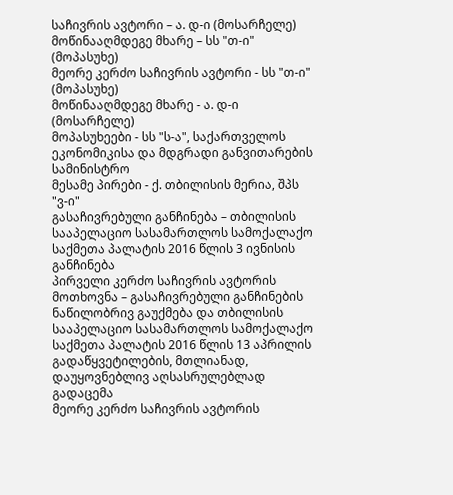საჩივრის ავტორი – ა. დ-ი (მოსარჩელე)
მოწინააღმდეგე მხარე – სს "თ-ი" (მოპასუხე)
მეორე კერძო საჩივრის ავტორი - სს "თ-ი" (მოპასუხე)
მოწინააღმდეგე მხარე - ა. დ-ი (მოსარჩელე)
მოპასუხეები - სს "ს-ა", საქართველოს ეკონომიკისა და მდგრადი განვითარების სამინისტრო
მესამე პირები - ქ. თბილისის მერია, შპს "ვ-ი"
გასაჩივრებული განჩინება – თბილისის სააპელაციო სასამართლოს სამოქალაქო საქმეთა პალატის 2016 წლის 3 ივნისის განჩინება
პირველი კერძო საჩივრის ავტორის მოთხოვნა – გასაჩივრებული განჩინების ნაწილობრივ გაუქმება და თბილისის სააპელაციო სასამართლოს სამოქალაქო საქმეთა პალატის 2016 წლის 13 აპრილის გადაწყვეტილების, მთლიანად, დაუყოვნებლივ აღსასრულებლად გადაცემა
მეორე კერძო საჩივრის ავტორის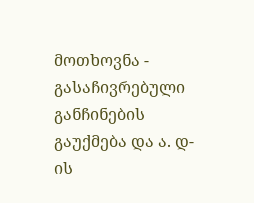მოთხოვნა - გასაჩივრებული განჩინების გაუქმება და ა. დ-ის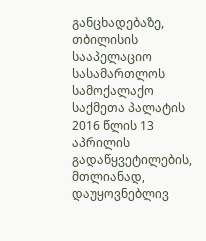განცხადებაზე, თბილისის სააპელაციო სასამართლოს სამოქალაქო საქმეთა პალატის 2016 წლის 13 აპრილის გადაწყვეტილების, მთლიანად, დაუყოვნებლივ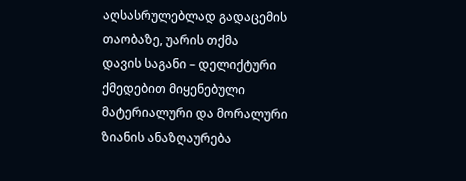აღსასრულებლად გადაცემის თაობაზე, უარის თქმა
დავის საგანი – დელიქტური ქმედებით მიყენებული მატერიალური და მორალური ზიანის ანაზღაურება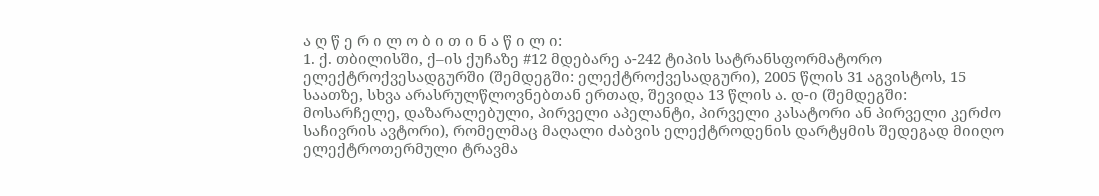ა ღ წ ე რ ი ლ ო ბ ი თ ი ნ ა წ ი ლ ი:
1. ქ. თბილისში, ქ–ის ქუჩაზე #12 მდებარე ა-242 ტიპის სატრანსფორმატორო ელექტროქვესადგურში (შემდეგში: ელექტროქვესადგური), 2005 წლის 31 აგვისტოს, 15 საათზე, სხვა არასრულწლოვნებთან ერთად, შევიდა 13 წლის ა. დ-ი (შემდეგში: მოსარჩელე, დაზარალებული, პირველი აპელანტი, პირველი კასატორი ან პირველი კერძო საჩივრის ავტორი), რომელმაც მაღალი ძაბვის ელექტროდენის დარტყმის შედეგად მიიღო ელექტროთერმული ტრავმა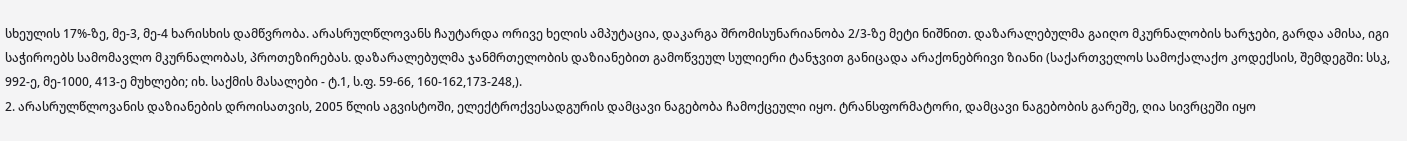სხეულის 17%-ზე, მე-3, მე-4 ხარისხის დამწვრობა. არასრულწლოვანს ჩაუტარდა ორივე ხელის ამპუტაცია, დაკარგა შრომისუნარიანობა 2/3-ზე მეტი ნიშნით. დაზარალებულმა გაიღო მკურნალობის ხარჯები, გარდა ამისა, იგი საჭიროებს სამომავლო მკურნალობას, პროთეზირებას. დაზარალებულმა ჯანმრთელობის დაზიანებით გამოწვეულ სულიერი ტანჯვით განიცადა არაქონებრივი ზიანი (საქართველოს სამოქალაქო კოდექსის, შემდეგში: სსკ, 992-ე, მე-1000, 413-ე მუხლები; იხ. საქმის მასალები - ტ.1, ს.ფ. 59-66, 160-162,173-248,).
2. არასრულწლოვანის დაზიანების დროისათვის, 2005 წლის აგვისტოში, ელექტროქვესადგურის დამცავი ნაგებობა ჩამოქცეული იყო. ტრანსფორმატორი, დამცავი ნაგებობის გარეშე, ღია სივრცეში იყო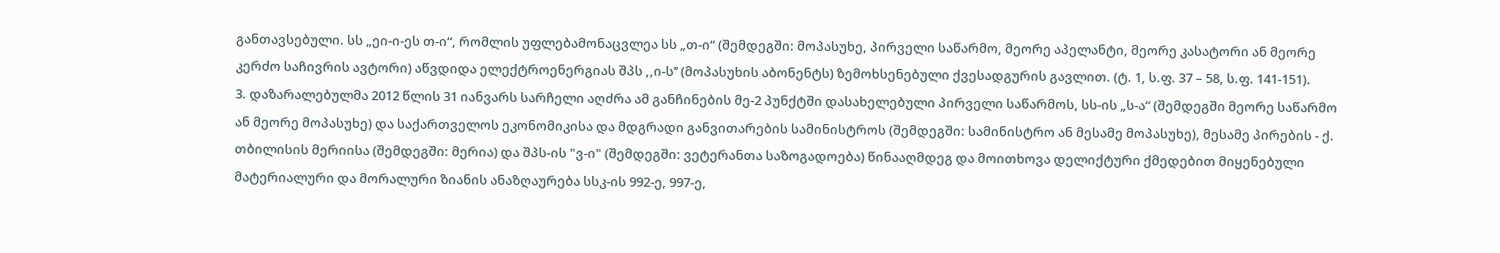განთავსებული. სს „ეი-ი-ეს თ-ი“, რომლის უფლებამონაცვლეა სს „თ-ი“ (შემდეგში: მოპასუხე, პირველი საწარმო, მეორე აპელანტი, მეორე კასატორი ან მეორე კერძო საჩივრის ავტორი) აწვდიდა ელექტროენერგიას შპს ,,ი-ს’’ (მოპასუხის აბონენტს) ზემოხსენებული ქვესადგურის გავლით. (ტ. 1, ს.ფ. 37 – 58, ს.ფ. 141-151).
3. დაზარალებულმა 2012 წლის 31 იანვარს სარჩელი აღძრა ამ განჩინების მე-2 პუნქტში დასახელებული პირველი საწარმოს, სს-ის „ს-ა“ (შემდეგში მეორე საწარმო ან მეორე მოპასუხე) და საქართველოს ეკონომიკისა და მდგრადი განვითარების სამინისტროს (შემდეგში: სამინისტრო ან მესამე მოპასუხე), მესამე პირების - ქ. თბილისის მერიისა (შემდეგში: მერია) და შპს-ის "ვ-ი" (შემდეგში: ვეტერანთა საზოგადოება) წინააღმდეგ და მოითხოვა დელიქტური ქმედებით მიყენებული მატერიალური და მორალური ზიანის ანაზღაურება სსკ-ის 992-ე, 997-ე,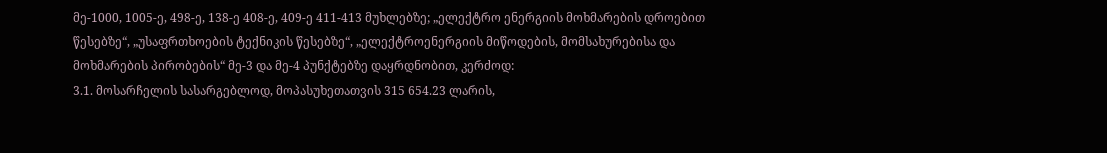მე-1000, 1005-ე, 498-ე, 138-ე 408-ე, 409-ე 411-413 მუხლებზე; „ელექტრო ენერგიის მოხმარების დროებით წესებზე“, „უსაფრთხოების ტექნიკის წესებზე“, „ელექტროენერგიის მიწოდების, მომსახურებისა და მოხმარების პირობების“ მე-3 და მე-4 პუნქტებზე დაყრდნობით, კერძოდ:
3.1. მოსარჩელის სასარგებლოდ, მოპასუხეთათვის 315 654.23 ლარის,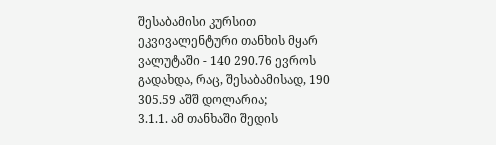შესაბამისი კურსით ეკვივალენტური თანხის მყარ ვალუტაში - 140 290.76 ევროს გადახდა, რაც, შესაბამისად, 190 305.59 აშშ დოლარია;
3.1.1. ამ თანხაში შედის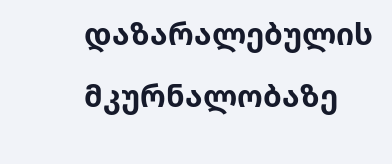დაზარალებულის მკურნალობაზე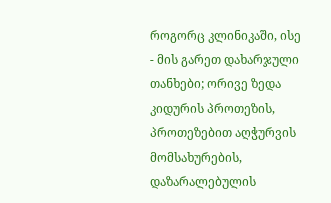როგორც კლინიკაში, ისე - მის გარეთ დახარჯული თანხები; ორივე ზედა კიდურის პროთეზის, პროთეზებით აღჭურვის მომსახურების, დაზარალებულის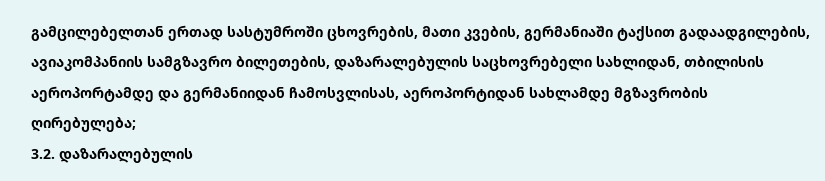გამცილებელთან ერთად სასტუმროში ცხოვრების, მათი კვების, გერმანიაში ტაქსით გადაადგილების, ავიაკომპანიის სამგზავრო ბილეთების, დაზარალებულის საცხოვრებელი სახლიდან, თბილისის აეროპორტამდე და გერმანიიდან ჩამოსვლისას, აეროპორტიდან სახლამდე მგზავრობის ღირებულება;
3.2. დაზარალებულის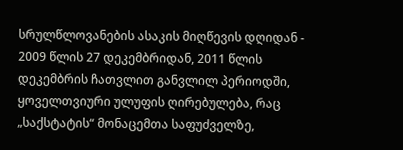სრულწლოვანების ასაკის მიღწევის დღიდან - 2009 წლის 27 დეკემბრიდან, 2011 წლის დეკემბრის ჩათვლით განვლილ პერიოდში, ყოველთვიური ულუფის ღირებულება, რაც „საქსტატის“ მონაცემთა საფუძველზე,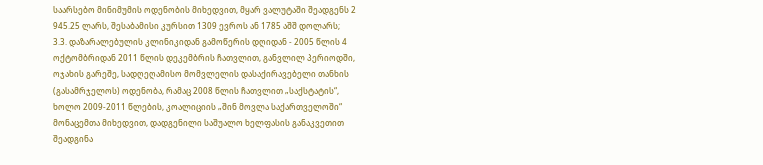საარსებო მინიმუმის ოდენობის მიხედვით, მყარ ვალუტაში შეადგენს 2 945.25 ლარს, შესაბამისი კურსით 1309 ევროს ან 1785 აშშ დოლარს;
3.3. დაზარალებულის კლინიკიდან გამოწერის დღიდან - 2005 წლის 4 ოქტომბრიდან 2011 წლის დეკემბრის ჩათვლით, განვლილ პერიოდში, ოჯახის გარეშე, სადღეღამისო მომვლელის დასაქირავებელი თანხის (გასამრჯელოს) ოდენობა, რამაც 2008 წლის ჩათვლით „საქსტატის“, ხოლო 2009-2011 წლების, კოალიციის „შინ მოვლა საქართველოში“ მონაცემთა მიხედვით, დადგენილი საშუალო ხელფასის განაკვეთით შეადგინა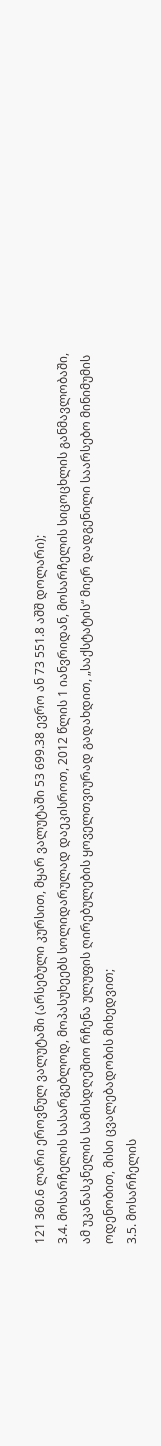121 360.6 ლარი ეროვნულ ვალუტაში (არსებული კურსით, მყარ ვალუტაში 53 699.38 ევრო ან 73 551.8 აშშ დოლარი);
3.4. მოსარჩელის სასარგებლოდ, მოპასუხეებს სოლიდარულად დაეკისროთ, 2012 წლის 1 იანვრიდან, მოსარჩელის სიცოცხლის განმავლობაში, ამ უკანასკნელის სამისდღეშიო რჩენა ულუფის ღირებულების ყოველთვიურად გადახდით, „საქსტატის“ მიერ დადგენილი საარსებო მინიმუმის ოდენობით, მისი ცვალებადობის მიხედვით;
3.5. მოსარჩელის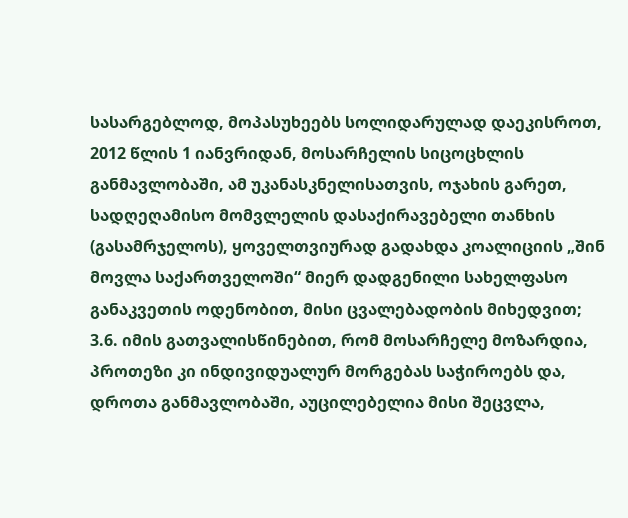სასარგებლოდ, მოპასუხეებს სოლიდარულად დაეკისროთ, 2012 წლის 1 იანვრიდან, მოსარჩელის სიცოცხლის განმავლობაში, ამ უკანასკნელისათვის, ოჯახის გარეთ, სადღეღამისო მომვლელის დასაქირავებელი თანხის (გასამრჯელოს), ყოველთვიურად გადახდა კოალიციის „შინ მოვლა საქართველოში“ მიერ დადგენილი სახელფასო განაკვეთის ოდენობით, მისი ცვალებადობის მიხედვით;
3.6. იმის გათვალისწინებით, რომ მოსარჩელე მოზარდია, პროთეზი კი ინდივიდუალურ მორგებას საჭიროებს და, დროთა განმავლობაში, აუცილებელია მისი შეცვლა,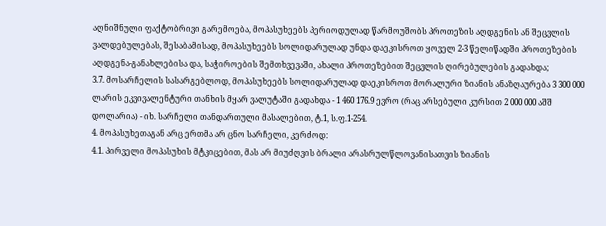აღნიშნული ფაქტობრივი გარემოება, მოპასუხეებს პერიოდულად წარმოუშობს პროთეზის აღდგენის ან შეცვლის ვალდებულებას, შესაბამისად, მოპასუხეებს სოლიდარულად უნდა დაეკისროთ ყოველ 2-3 წელიწადში პროთეზების აღდგენა-განახლებისა და, საჭიროების შემთხვევაში, ახალი პროთეზებით შეცვლის ღირებულების გადახდა;
3.7. მოსარჩელის სასარგებლოდ, მოპასუხეებს სოლიდარულად დაეკისროთ მორალური ზიანის ანაზღაურება 3 300 000 ლარის ეკვივალენტური თანხის მყარ ვალუტაში გადახდა - 1 460 176.9 ევრო (რაც არსებული კურსით 2 000 000 აშშ დოლარია) - იხ. სარჩელი თანდართული მასალებით, ტ.1, ს.ფ.1-254.
4. მოპასუხეთაგან არც ერთმა არ ცნო სარჩელი, კერძოდ:
4.1. პირველი მოპასუხის მტკიცებით, მას არ მიუძღვის ბრალი არასრულწლოვანისათვის ზიანის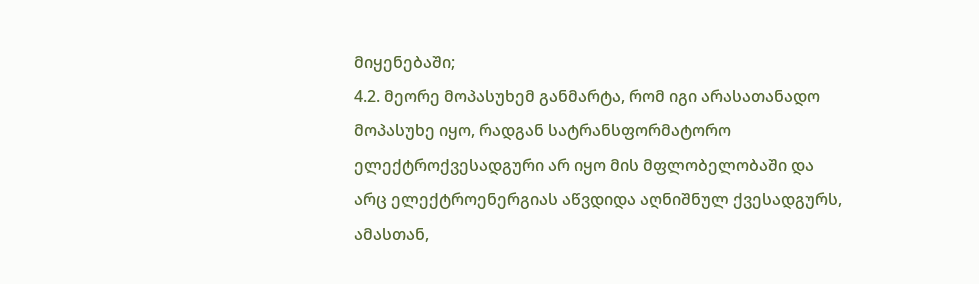მიყენებაში;
4.2. მეორე მოპასუხემ განმარტა, რომ იგი არასათანადო მოპასუხე იყო, რადგან სატრანსფორმატორო ელექტროქვესადგური არ იყო მის მფლობელობაში და არც ელექტროენერგიას აწვდიდა აღნიშნულ ქვესადგურს, ამასთან,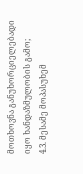მოთხოვნა განუხორციელებადი იყო ხანდაზმულობის გამო;
4.3. მესამე მოპასუხემ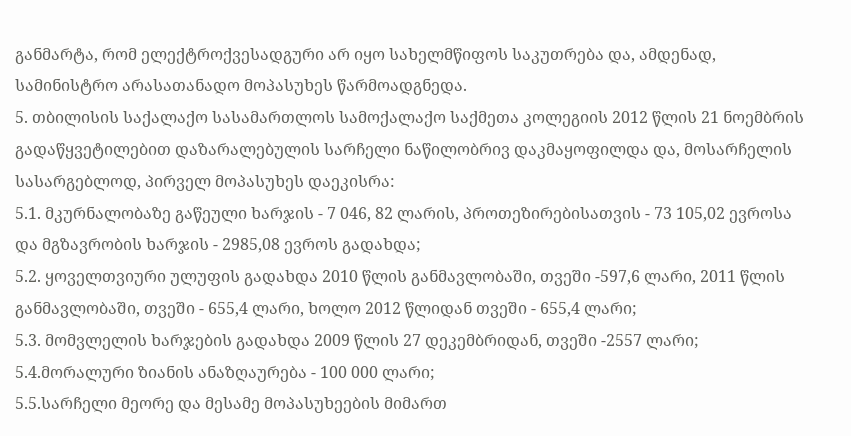განმარტა, რომ ელექტროქვესადგური არ იყო სახელმწიფოს საკუთრება და, ამდენად, სამინისტრო არასათანადო მოპასუხეს წარმოადგნედა.
5. თბილისის საქალაქო სასამართლოს სამოქალაქო საქმეთა კოლეგიის 2012 წლის 21 ნოემბრის გადაწყვეტილებით დაზარალებულის სარჩელი ნაწილობრივ დაკმაყოფილდა და, მოსარჩელის სასარგებლოდ, პირველ მოპასუხეს დაეკისრა:
5.1. მკურნალობაზე გაწეული ხარჯის - 7 046, 82 ლარის, პროთეზირებისათვის - 73 105,02 ევროსა და მგზავრობის ხარჯის - 2985,08 ევროს გადახდა;
5.2. ყოველთვიური ულუფის გადახდა 2010 წლის განმავლობაში, თვეში -597,6 ლარი, 2011 წლის განმავლობაში, თვეში - 655,4 ლარი, ხოლო 2012 წლიდან თვეში - 655,4 ლარი;
5.3. მომვლელის ხარჯების გადახდა 2009 წლის 27 დეკემბრიდან, თვეში -2557 ლარი;
5.4.მორალური ზიანის ანაზღაურება - 100 000 ლარი;
5.5.სარჩელი მეორე და მესამე მოპასუხეების მიმართ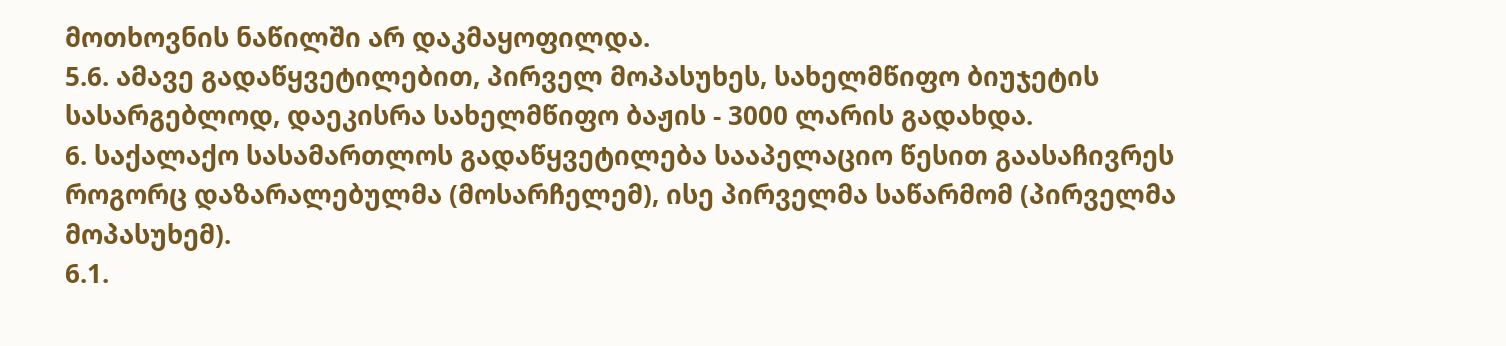მოთხოვნის ნაწილში არ დაკმაყოფილდა.
5.6. ამავე გადაწყვეტილებით, პირველ მოპასუხეს, სახელმწიფო ბიუჯეტის სასარგებლოდ, დაეკისრა სახელმწიფო ბაჟის - 3000 ლარის გადახდა.
6. საქალაქო სასამართლოს გადაწყვეტილება სააპელაციო წესით გაასაჩივრეს როგორც დაზარალებულმა (მოსარჩელემ), ისე პირველმა საწარმომ (პირველმა მოპასუხემ).
6.1.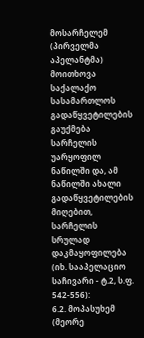მოსარჩელემ (პირველმა აპელანტმა) მოითხოვა საქალაქო სასამართლოს გადაწყვეტილების გაუქმება სარჩელის უარყოფილ ნაწილში და, ამ ნაწილში ახალი გადაწყვეტილების მიღებით, სარჩელის სრულად დაკმაყოფილება (იხ. სააპელაციო საჩივარი - ტ.2, ს.ფ. 542-556):
6.2. მოპასუხემ (მეორე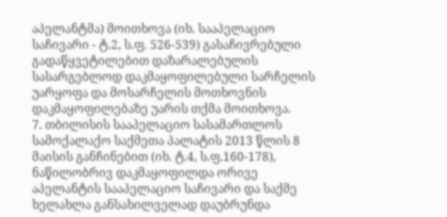აპელანტმა) მოითხოვა (იხ. სააპელაციო საჩივარი - ტ.2, ს.ფ. 526-539) გასაჩივრებული გადაწყვეტილებით დაზარალებულის სასარგებლოდ დაკმაყოფილებული სარჩელის უარყოფა და მოსარჩელის მოთხოვნის დაკმაყოფილებაზე უარის თქმა მოითხოვა.
7. თბილისის სააპელაციო სასამართლოს სამოქალაქო საქმეთა პალატის 2013 წლის 8 მაისის განჩინებით (იხ. ტ.4, ს.ფ.160-178), ნაწილობრივ დაკმაყოფილდა ორივე აპელანტის სააპელაციო საჩივარი და საქმე ხელახლა განსახილველად დაუბრუნდა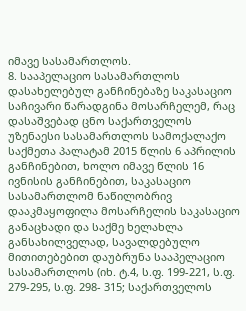იმავე სასამართლოს.
8. სააპელაციო სასამართლოს დასახელებულ განჩინებაზე საკასაციო საჩივარი წარადგინა მოსარჩელემ, რაც დასაშვებად ცნო საქართველოს უზენაესი სასამართლოს სამოქალაქო საქმეთა პალატამ 2015 წლის 6 აპრილის განჩინებით, ხოლო იმავე წლის 16 ივნისის განჩინებით, საკასაციო სასამართლომ ნაწილობრივ დააკმაყოფილა მოსარჩელის საკასაციო განაცხადი და საქმე ხელახლა განსახილველად, სავალდებულო მითითებებით დაუბრუნა სააპელაციო სასამართლოს (იხ. ტ.4, ს.ფ. 199-221, ს.ფ. 279-295, ს.ფ. 298- 315; საქართველოს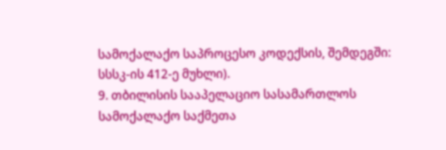სამოქალაქო საპროცესო კოდექსის, შემდეგში: სსსკ-ის 412-ე მუხლი).
9. თბილისის სააპელაციო სასამართლოს სამოქალაქო საქმეთა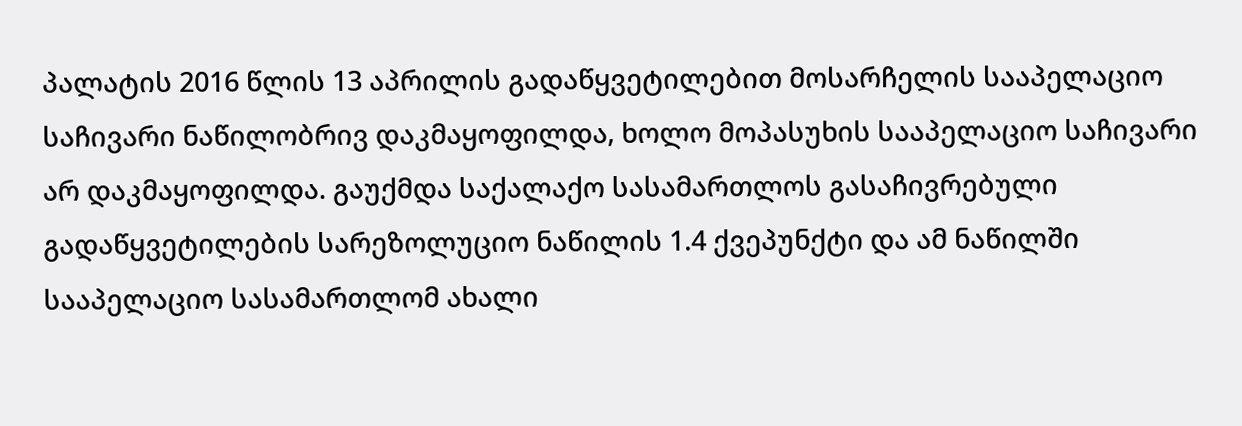პალატის 2016 წლის 13 აპრილის გადაწყვეტილებით მოსარჩელის სააპელაციო საჩივარი ნაწილობრივ დაკმაყოფილდა, ხოლო მოპასუხის სააპელაციო საჩივარი არ დაკმაყოფილდა. გაუქმდა საქალაქო სასამართლოს გასაჩივრებული გადაწყვეტილების სარეზოლუციო ნაწილის 1.4 ქვეპუნქტი და ამ ნაწილში სააპელაციო სასამართლომ ახალი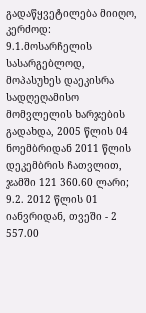გადაწყვეტილება მიიღო, კერძოდ:
9.1.მოსარჩელის სასარგებლოდ, მოპასუხეს დაეკისრა სადღეღამისო მომვლელის ხარჯების გადახდა, 2005 წლის 04 ნოემბრიდან 2011 წლის დეკემბრის ჩათვლით, ჯამში 121 360.60 ლარი;
9.2. 2012 წლის 01 იანვრიდან, თვეში - 2 557.00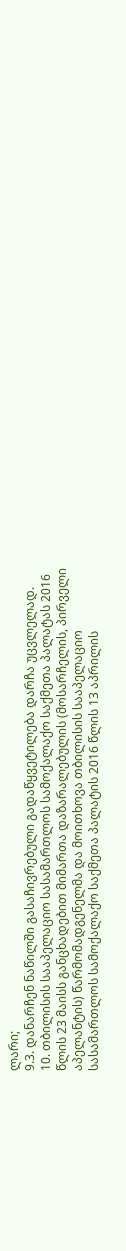ლარი;
9.3. დანარჩენ ნაწილში გასაჩივრებული გადაწყვეტილება დარჩა უცვლელად.
10. თბილისის სააპელაციო სასამართლოს სამოქალაქო საქმეთა პალატას 2016 წლის 23 მაისს განცხადებით მიმართა დაზარალებულის (მოსარჩელის, პირველი აპელანტის) წარმომადგენელმა და მოითხოვა თბილისის სააპელაციო სასამართლოს სამოქალაქო საქმეთა პალატის 2016 წლის 13 აპრილის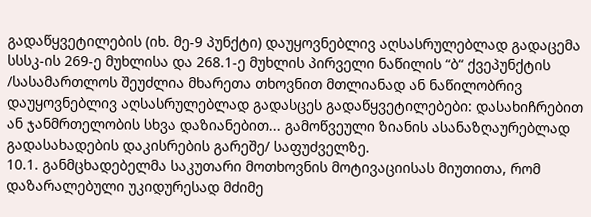გადაწყვეტილების (იხ. მე-9 პუნქტი) დაუყოვნებლივ აღსასრულებლად გადაცემა სსსკ-ის 269-ე მუხლისა და 268.1-ე მუხლის პირველი ნაწილის “ბ“ ქვეპუნქტის /სასამართლოს შეუძლია მხარეთა თხოვნით მთლიანად ან ნაწილობრივ დაუყოვნებლივ აღსასრულებლად გადასცეს გადაწყვეტილებები: დასახიჩრებით ან ჯანმრთელობის სხვა დაზიანებით... გამოწვეული ზიანის ასანაზღაურებლად გადასახადების დაკისრების გარეშე/ საფუძველზე.
10.1. განმცხადებელმა საკუთარი მოთხოვნის მოტივაციისას მიუთითა, რომ დაზარალებული უკიდურესად მძიმე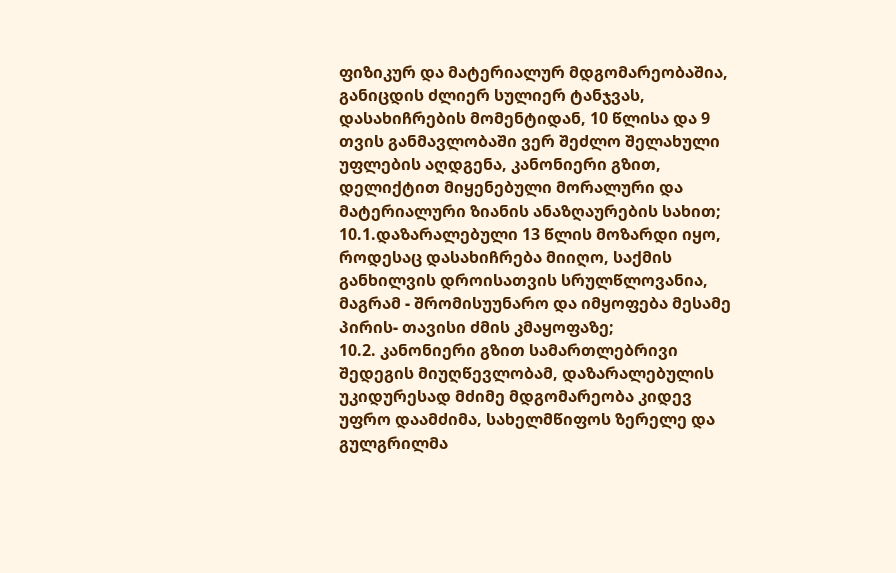ფიზიკურ და მატერიალურ მდგომარეობაშია, განიცდის ძლიერ სულიერ ტანჯვას, დასახიჩრების მომენტიდან, 10 წლისა და 9 თვის განმავლობაში ვერ შეძლო შელახული უფლების აღდგენა, კანონიერი გზით, დელიქტით მიყენებული მორალური და მატერიალური ზიანის ანაზღაურების სახით;
10.1.დაზარალებული 13 წლის მოზარდი იყო, როდესაც დასახიჩრება მიიღო, საქმის განხილვის დროისათვის სრულწლოვანია, მაგრამ - შრომისუუნარო და იმყოფება მესამე პირის- თავისი ძმის კმაყოფაზე;
10.2. კანონიერი გზით სამართლებრივი შედეგის მიუღწევლობამ, დაზარალებულის უკიდურესად მძიმე მდგომარეობა კიდევ უფრო დაამძიმა, სახელმწიფოს ზერელე და გულგრილმა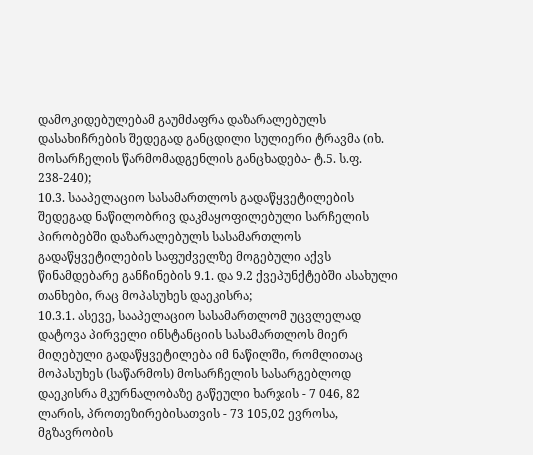დამოკიდებულებამ გაუმძაფრა დაზარალებულს დასახიჩრების შედეგად განცდილი სულიერი ტრავმა (იხ. მოსარჩელის წარმომადგენლის განცხადება- ტ.5. ს.ფ. 238-240);
10.3. სააპელაციო სასამართლოს გადაწყვეტილების შედეგად ნაწილობრივ დაკმაყოფილებული სარჩელის პირობებში დაზარალებულს სასამართლოს გადაწყვეტილების საფუძველზე მოგებული აქვს წინამდებარე განჩინების 9.1. და 9.2 ქვეპუნქტებში ასახული თანხები, რაც მოპასუხეს დაეკისრა;
10.3.1. ასევე, სააპელაციო სასამართლომ უცვლელად დატოვა პირველი ინსტანციის სასამართლოს მიერ მიღებული გადაწყვეტილება იმ ნაწილში, რომლითაც მოპასუხეს (საწარმოს) მოსარჩელის სასარგებლოდ დაეკისრა მკურნალობაზე გაწეული ხარჯის - 7 046, 82 ლარის, პროთეზირებისათვის - 73 105,02 ევროსა, მგზავრობის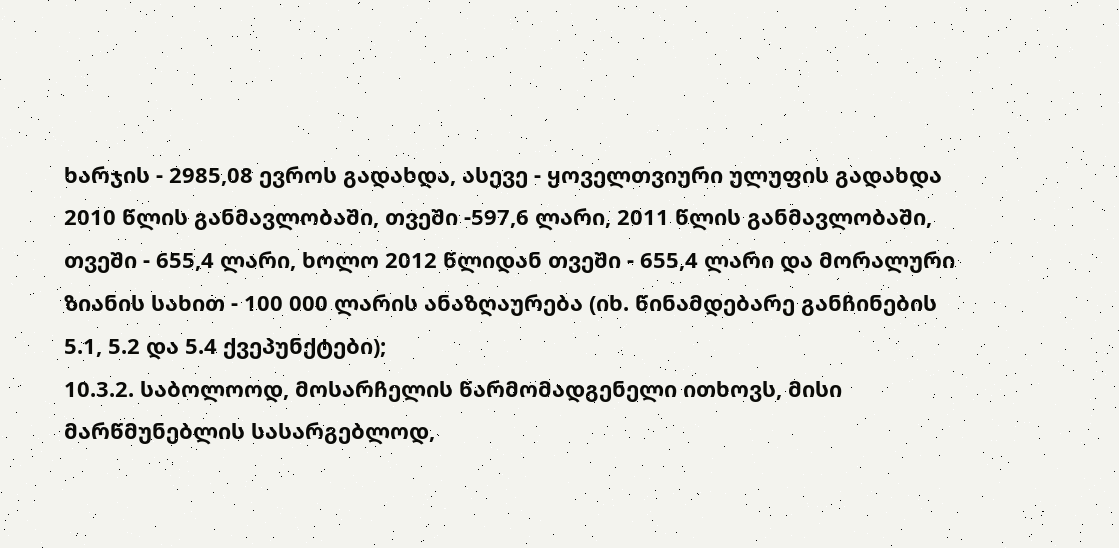ხარჯის - 2985,08 ევროს გადახდა, ასევე - ყოველთვიური ულუფის გადახდა 2010 წლის განმავლობაში, თვეში -597,6 ლარი, 2011 წლის განმავლობაში, თვეში - 655,4 ლარი, ხოლო 2012 წლიდან თვეში - 655,4 ლარი და მორალური ზიანის სახით - 100 000 ლარის ანაზღაურება (იხ. წინამდებარე განჩინების 5.1, 5.2 და 5.4 ქვეპუნქტები);
10.3.2. საბოლოოდ, მოსარჩელის წარმომადგენელი ითხოვს, მისი მარწმუნებლის სასარგებლოდ,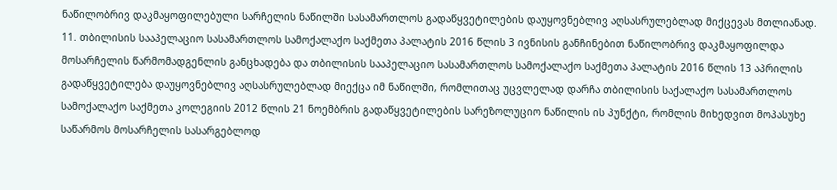ნაწილობრივ დაკმაყოფილებული სარჩელის ნაწილში სასამართლოს გადაწყვეტილების დაუყოვნებლივ აღსასრულებლად მიქცევას მთლიანად.
11. თბილისის სააპელაციო სასამართლოს სამოქალაქო საქმეთა პალატის 2016 წლის 3 ივნისის განჩინებით ნაწილობრივ დაკმაყოფილდა მოსარჩელის წარმომადგენლის განცხადება და თბილისის სააპელაციო სასამართლოს სამოქალაქო საქმეთა პალატის 2016 წლის 13 აპრილის გადაწყვეტილება დაუყოვნებლივ აღსასრულებლად მიექცა იმ ნაწილში, რომლითაც უცვლელად დარჩა თბილისის საქალაქო სასამართლოს სამოქალაქო საქმეთა კოლეგიის 2012 წლის 21 ნოემბრის გადაწყვეტილების სარეზოლუციო ნაწილის ის პუნქტი, რომლის მიხედვით მოპასუხე საწარმოს მოსარჩელის სასარგებლოდ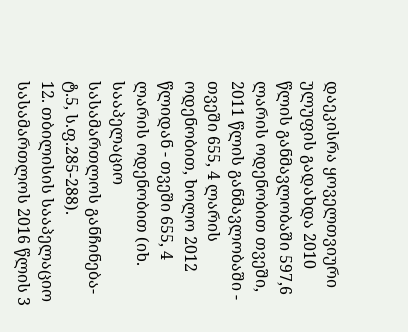დაეკისრა ყოველთვიური ულუფის გადახდა 2010 წლის განმავლობაში 597,6 ლარის ოდენობით თვეში, 2011 წლის განმავლობაში - თვეში 655, 4 ლარის ოდენობით, ხოლო 2012 წლიდან - თვეში 655, 4 ლარის ოდენობით (იხ. სააპელაციო სასამართლოს განჩინება- ტ.5, ს.ფ.285-288).
12. თბილისის სააპელაციო სასამართლოს 2016 წლის 3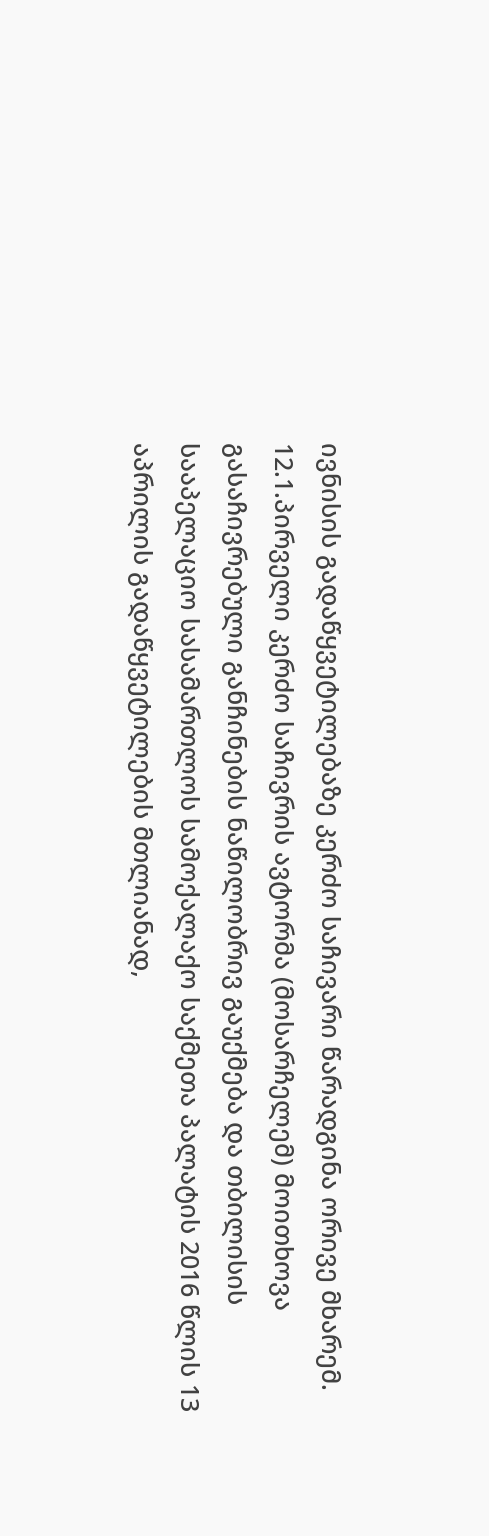ივნისის გადაწყვეტილებაზე კერძო საჩივარი წარადგინა ორივე მხარემ.
12.1.პირველი კერძო საჩივრის ავტორმა (მოსარჩელემ) მოითხოვა გასაჩივრებული განჩინების ნაწილობრივ გაუქმება და თბილისის სააპელაციო სასამართლოს სამოქალაქო საქმეთა პალატის 2016 წლის 13 აპრილის გადაწყვეტილების მთლიანად,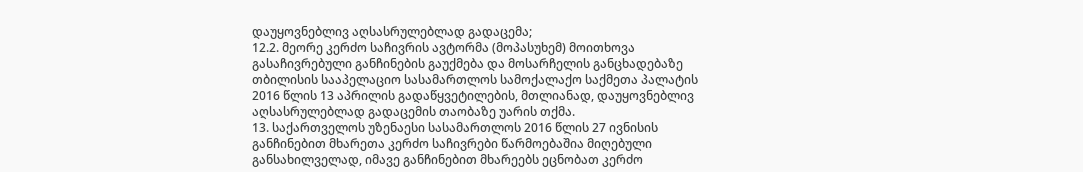დაუყოვნებლივ აღსასრულებლად გადაცემა;
12.2. მეორე კერძო საჩივრის ავტორმა (მოპასუხემ) მოითხოვა გასაჩივრებული განჩინების გაუქმება და მოსარჩელის განცხადებაზე თბილისის სააპელაციო სასამართლოს სამოქალაქო საქმეთა პალატის 2016 წლის 13 აპრილის გადაწყვეტილების, მთლიანად, დაუყოვნებლივ აღსასრულებლად გადაცემის თაობაზე უარის თქმა.
13. საქართველოს უზენაესი სასამართლოს 2016 წლის 27 ივნისის განჩინებით მხარეთა კერძო საჩივრები წარმოებაშია მიღებული განსახილველად, იმავე განჩინებით მხარეებს ეცნობათ კერძო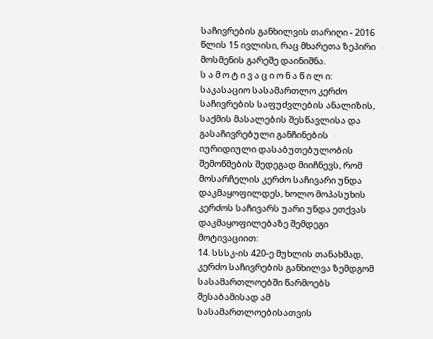საჩივრების განხილვის თარიღი - 2016 წლის 15 ივლისი, რაც მხარეთა ზეპირი მოსმენის გარეშე დაინიშნა.
ს ა მ ო ტ ი ვ ა ც ი ო ნ ა წ ი ლ ი:
საკასაციო სასამართლო კერძო საჩივრების საფუძვლების ანალიზის, საქმის მასალების შესწავლისა და გასაჩივრებული განჩინების იურიდიული დასაბუთებულობის შემოწმების შედეგად მიიჩნევს, რომ მოსარჩელის კერძო საჩივარი უნდა დაკმაყოფილდეს, ხოლო მოპასუხის კერძოს საჩივარს უარი უნდა ეთქვას დაკმაყოფილებაზე შემდეგი მოტივაციით:
14. სსსკ-ის 420-ე მუხლის თანახმად, კერძო საჩივრების განხილვა ზემდგომ სასამართლოებში წარმოებს შესაბამისად ამ სასამართლოებისათვის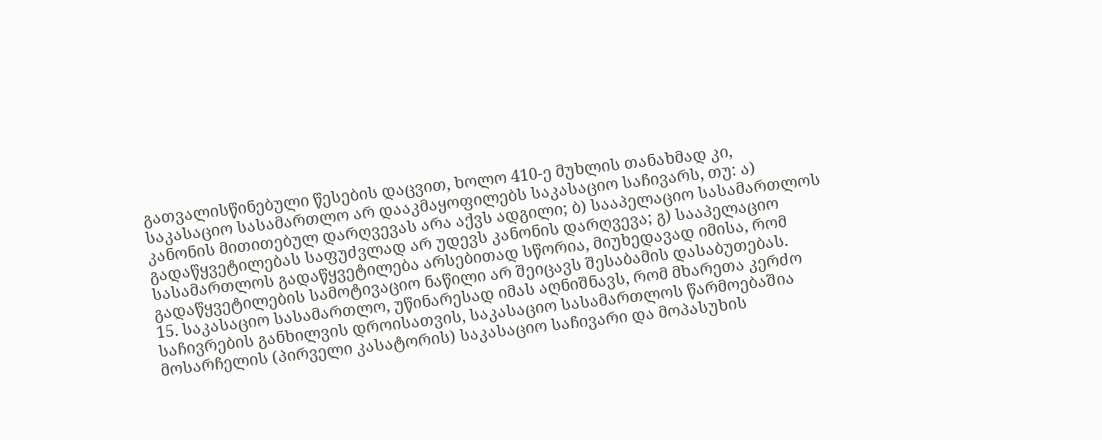გათვალისწინებული წესების დაცვით, ხოლო 410-ე მუხლის თანახმად კი, საკასაციო სასამართლო არ დააკმაყოფილებს საკასაციო საჩივარს, თუ: ა) კანონის მითითებულ დარღვევას არა აქვს ადგილი; ბ) სააპელაციო სასამართლოს გადაწყვეტილებას საფუძვლად არ უდევს კანონის დარღვევა; გ) სააპელაციო სასამართლოს გადაწყვეტილება არსებითად სწორია, მიუხედავად იმისა, რომ გადაწყვეტილების სამოტივაციო ნაწილი არ შეიცავს შესაბამის დასაბუთებას.
15. საკასაციო სასამართლო, უწინარესად იმას აღნიშნავს, რომ მხარეთა კერძო საჩივრების განხილვის დროისათვის, საკასაციო სასამართლოს წარმოებაშია მოსარჩელის (პირველი კასატორის) საკასაციო საჩივარი და მოპასუხის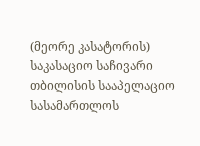(მეორე კასატორის) საკასაციო საჩივარი თბილისის სააპელაციო სასამართლოს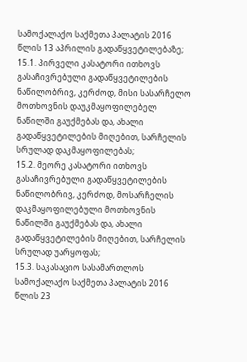სამოქალაქო საქმეთა პალატის 2016 წლის 13 აპრილის გადაწყვეტილებაზე;
15.1. პირველი კასატორი ითხოვს გასაჩივრებული გადაწყვეტილების ნაწილობრივ, კერძოდ, მისი სასარჩელო მოთხოვნის დაუკმაყოფილებელ ნაწილში გაუქმებას და, ახალი გადაწყვეტილების მიღებით, სარჩელის სრულად დაკმაყოფილებას;
15.2. მეორე კასატორი ითხოვს გასაჩივრებული გადაწყვეტილების ნაწილობრივ, კერძოდ, მოსარჩელის დაკმაყოფილებული მოთხოვნის ნაწილში გაუქმებას და, ახალი გადაწყვეტილების მიღებით, სარჩელის სრულად უარყოფას;
15.3. საკასაციო სასამართლოს სამოქალაქო საქმეთა პალატის 2016 წლის 23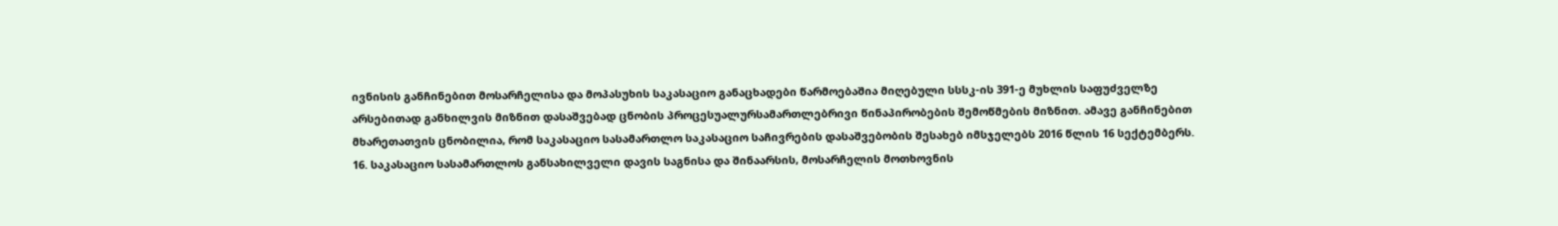ივნისის განჩინებით მოსარჩელისა და მოპასუხის საკასაციო განაცხადები წარმოებაშია მიღებული სსსკ-ის 391-ე მუხლის საფუძველზე არსებითად განხილვის მიზნით დასაშვებად ცნობის პროცესუალურსამართლებრივი წინაპირობების შემოწმების მიზნით. ამავე განჩინებით მხარეთათვის ცნობილია, რომ საკასაციო სასამართლო საკასაციო საჩივრების დასაშვებობის შესახებ იმსჯელებს 2016 წლის 16 სექტემბერს.
16. საკასაციო სასამართლოს განსახილველი დავის საგნისა და შინაარსის, მოსარჩელის მოთხოვნის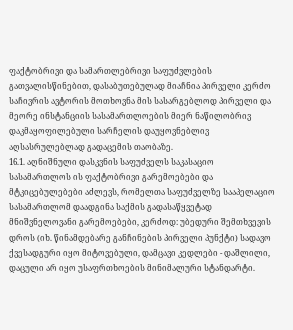ფაქტობრივი და სამართლებრივი საფუძვლების გათვალისწინებით, დასაბუთებულად მიაჩნია პირველი კერძო საჩივრის ავტორის მოთხოვნა მის სასარგებლოდ პირველი და მეორე ინსტანციის სასამართლოების მიერ ნაწილობრივ დაკმაყოფილებული სარჩელის დაუყოვნებლივ აღსასრულებლად გადაცემის თაობაზე.
16.1. აღნიშნული დასკვნის საფუძველს საკასაციო სასამართლოს ის ფაქტობრივი გარემოებები და მტკიცებულებები აძლევს, რომელთა საფუძველზე სააპელაციო სასამართლომ დაადგინა საქმის გადასაწყვეტად მნიშვნელოვანი გარემოებები, კერძოდ: უბედური შემთხვევის დროს (იხ. წინამდებარე განჩინების პირველი პუნქტი) სადავო ქვესადგური იყო მიტოვებული, დამცავი კედლები - დაშლილი, დაცული არ იყო უსაფრთხოების მინიმალური სტანდარტი.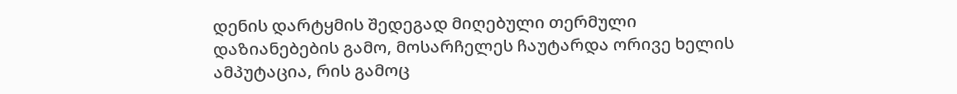დენის დარტყმის შედეგად მიღებული თერმული დაზიანებების გამო, მოსარჩელეს ჩაუტარდა ორივე ხელის ამპუტაცია, რის გამოც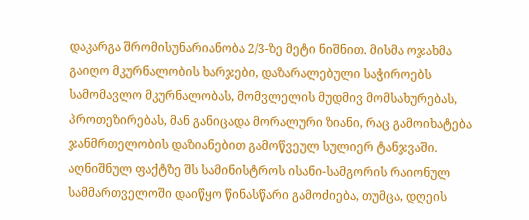დაკარგა შრომისუნარიანობა 2/3-ზე მეტი ნიშნით. მისმა ოჯახმა გაიღო მკურნალობის ხარჯები, დაზარალებული საჭიროებს სამომავლო მკურნალობას, მომვლელის მუდმივ მომსახურებას, პროთეზირებას, მან განიცადა მორალური ზიანი, რაც გამოიხატება ჯანმრთელობის დაზიანებით გამოწვეულ სულიერ ტანჯვაში. აღნიშნულ ფაქტზე შს სამინისტროს ისანი-სამგორის რაიონულ სამმართველოში დაიწყო წინასწარი გამოძიება, თუმცა, დღეის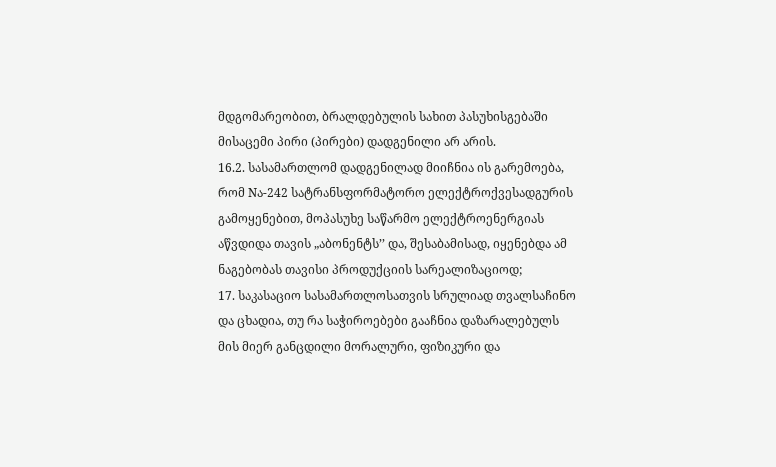მდგომარეობით, ბრალდებულის სახით პასუხისგებაში მისაცემი პირი (პირები) დადგენილი არ არის.
16.2. სასამართლომ დადგენილად მიიჩნია ის გარემოება, რომ Nა-242 სატრანსფორმატორო ელექტროქვესადგურის გამოყენებით, მოპასუხე საწარმო ელექტროენერგიას აწვდიდა თავის „აბონენტს’’ და, შესაბამისად, იყენებდა ამ ნაგებობას თავისი პროდუქციის სარეალიზაციოდ;
17. საკასაციო სასამართლოსათვის სრულიად თვალსაჩინო და ცხადია, თუ რა საჭიროებები გააჩნია დაზარალებულს მის მიერ განცდილი მორალური, ფიზიკური და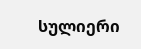სულიერი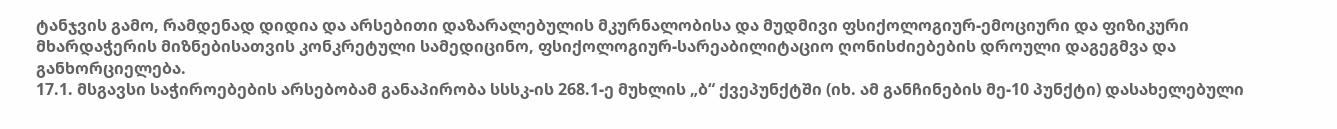ტანჯვის გამო, რამდენად დიდია და არსებითი დაზარალებულის მკურნალობისა და მუდმივი ფსიქოლოგიურ-ემოციური და ფიზიკური მხარდაჭერის მიზნებისათვის კონკრეტული სამედიცინო, ფსიქოლოგიურ-სარეაბილიტაციო ღონისძიებების დროული დაგეგმვა და განხორციელება.
17.1. მსგავსი საჭიროებების არსებობამ განაპირობა სსსკ-ის 268.1-ე მუხლის „ბ“ ქვეპუნქტში (იხ. ამ განჩინების მე-10 პუნქტი) დასახელებული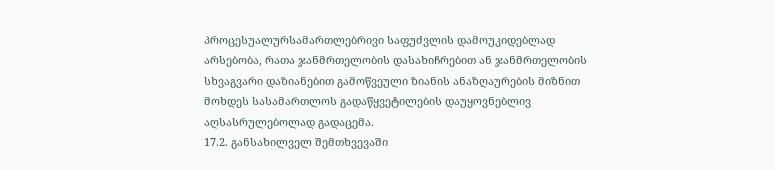პროცესუალურსამართლებრივი საფუძვლის დამოუკიდებლად არსებობა, რათა ჯანმრთელობის დასახიჩრებით ან ჯანმრთელობის სხვაგვარი დაზიანებით გამოწვეული ზიანის ანაზღაურების მიზნით მოხდეს სასამართლოს გადაწყვეტილების დაუყოვნებლივ აღსასრულებოლად გადაცემა.
17.2. განსახილველ შემთხვევაში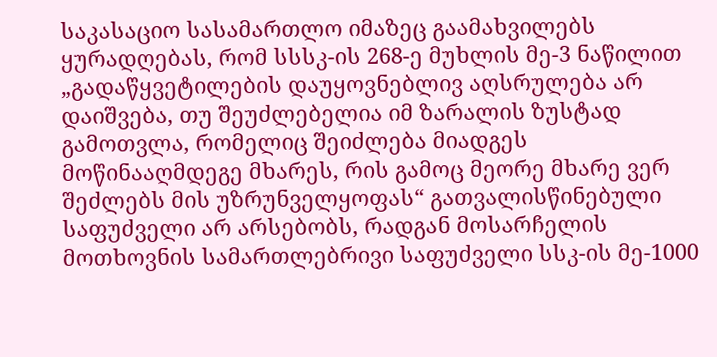საკასაციო სასამართლო იმაზეც გაამახვილებს ყურადღებას, რომ სსსკ-ის 268-ე მუხლის მე-3 ნაწილით „გადაწყვეტილების დაუყოვნებლივ აღსრულება არ დაიშვება, თუ შეუძლებელია იმ ზარალის ზუსტად გამოთვლა, რომელიც შეიძლება მიადგეს მოწინააღმდეგე მხარეს, რის გამოც მეორე მხარე ვერ შეძლებს მის უზრუნველყოფას“ გათვალისწინებული საფუძველი არ არსებობს, რადგან მოსარჩელის მოთხოვნის სამართლებრივი საფუძველი სსკ-ის მე-1000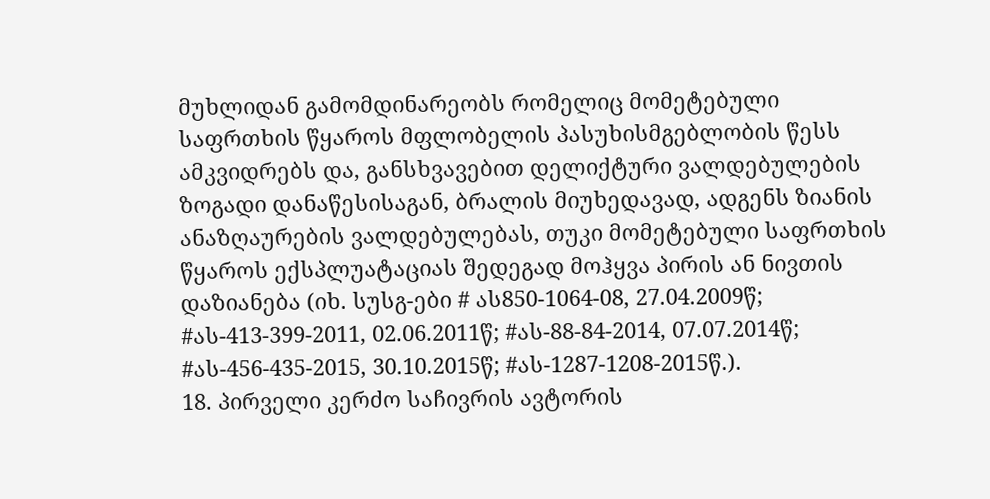მუხლიდან გამომდინარეობს რომელიც მომეტებული საფრთხის წყაროს მფლობელის პასუხისმგებლობის წესს ამკვიდრებს და, განსხვავებით დელიქტური ვალდებულების ზოგადი დანაწესისაგან, ბრალის მიუხედავად, ადგენს ზიანის ანაზღაურების ვალდებულებას, თუკი მომეტებული საფრთხის წყაროს ექსპლუატაციას შედეგად მოჰყვა პირის ან ნივთის დაზიანება (იხ. სუსგ-ები # ას850-1064-08, 27.04.2009წ; #ას-413-399-2011, 02.06.2011წ; #ას-88-84-2014, 07.07.2014წ; #ას-456-435-2015, 30.10.2015წ; #ას-1287-1208-2015წ.).
18. პირველი კერძო საჩივრის ავტორის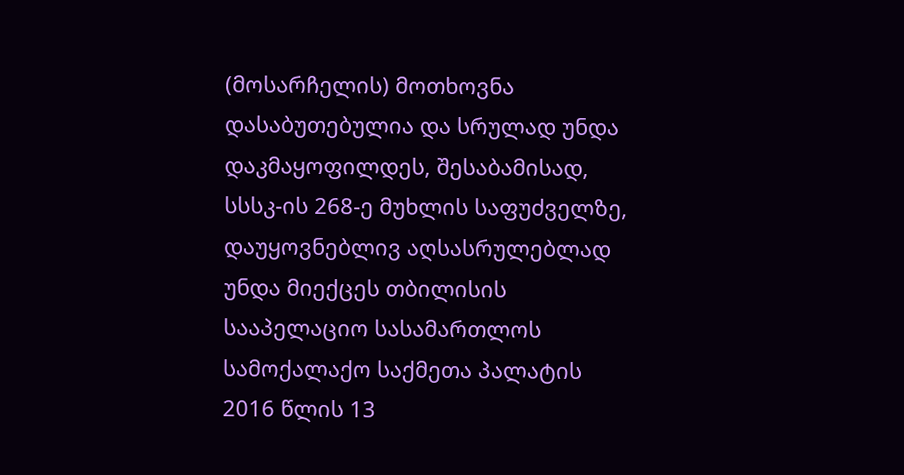(მოსარჩელის) მოთხოვნა დასაბუთებულია და სრულად უნდა დაკმაყოფილდეს, შესაბამისად, სსსკ-ის 268-ე მუხლის საფუძველზე, დაუყოვნებლივ აღსასრულებლად უნდა მიექცეს თბილისის სააპელაციო სასამართლოს სამოქალაქო საქმეთა პალატის 2016 წლის 13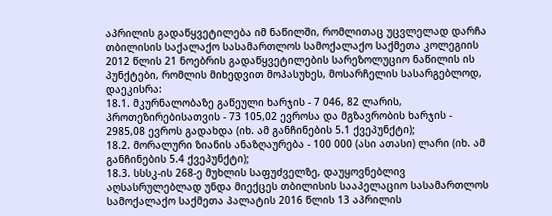აპრილის გადაწყვეტილება იმ ნაწილში, რომლითაც უცვლელად დარჩა თბილისის საქალაქო სასამართლოს სამოქალაქო საქმეთა კოლეგიის 2012 წლის 21 ნოებრის გადაწყვეტილების სარეზოლუციო ნაწილის ის პუნქტები, რომლის მიხედვით მოპასუხეს, მოსარჩელის სასარგებლოდ, დაეკისრა:
18.1. მკურნალობაზე გაწეული ხარჯის - 7 046, 82 ლარის, პროთეზირებისათვის - 73 105,02 ევროსა და მგზავრობის ხარჯის - 2985,08 ევროს გადახდა (იხ. ამ განჩინების 5.1 ქვეპუნქტი);
18.2. მორალური ზიანის ანაზღაურება - 100 000 (ასი ათასი) ლარი (იხ. ამ განჩინების 5.4 ქვეპუნქტი);
18.3. სსსკ-ის 268-ე მუხლის საფუძველზე, დაუყოვნებლივ აღსასრულებლად უნდა მიექცეს თბილისის სააპელაციო სასამართლოს სამოქალაქო საქმეთა პალატის 2016 წლის 13 აპრილის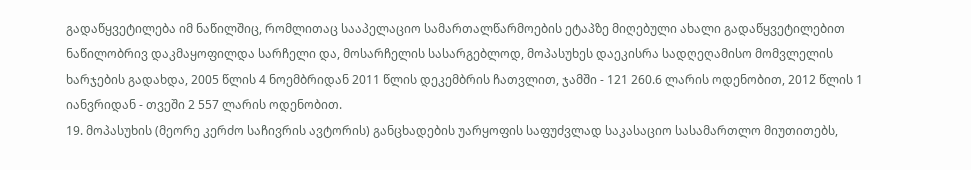გადაწყვეტილება იმ ნაწილშიც, რომლითაც სააპელაციო სამართალწარმოების ეტაპზე მიღებული ახალი გადაწყვეტილებით ნაწილობრივ დაკმაყოფილდა სარჩელი და, მოსარჩელის სასარგებლოდ, მოპასუხეს დაეკისრა სადღეღამისო მომვლელის ხარჯების გადახდა, 2005 წლის 4 ნოემბრიდან 2011 წლის დეკემბრის ჩათვლით, ჯამში - 121 260.6 ლარის ოდენობით, 2012 წლის 1 იანვრიდან - თვეში 2 557 ლარის ოდენობით.
19. მოპასუხის (მეორე კერძო საჩივრის ავტორის) განცხადების უარყოფის საფუძვლად საკასაციო სასამართლო მიუთითებს,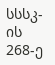სსსკ-ის 268-ე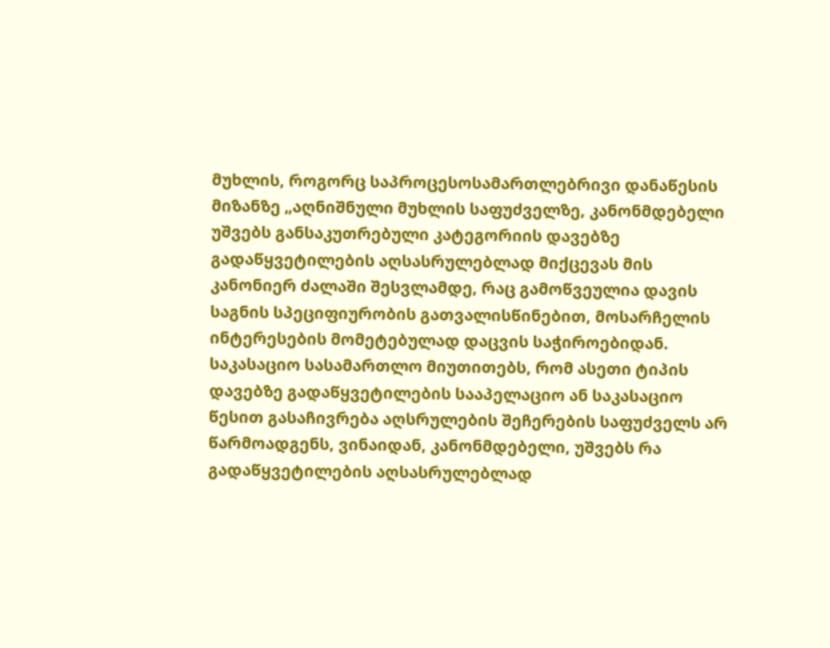მუხლის, როგორც საპროცესოსამართლებრივი დანაწესის მიზანზე „აღნიშნული მუხლის საფუძველზე, კანონმდებელი უშვებს განსაკუთრებული კატეგორიის დავებზე გადაწყვეტილების აღსასრულებლად მიქცევას მის კანონიერ ძალაში შესვლამდე, რაც გამოწვეულია დავის საგნის სპეციფიურობის გათვალისწინებით, მოსარჩელის ინტერესების მომეტებულად დაცვის საჭიროებიდან. საკასაციო სასამართლო მიუთითებს, რომ ასეთი ტიპის დავებზე გადაწყვეტილების სააპელაციო ან საკასაციო წესით გასაჩივრება აღსრულების შეჩერების საფუძველს არ წარმოადგენს, ვინაიდან, კანონმდებელი, უშვებს რა გადაწყვეტილების აღსასრულებლად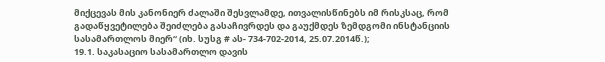მიქცევას მის კანონიერ ძალაში შესვლამდე, ითვალისწინებს იმ რისკსაც, რომ გადაწყვეტილება შეიძლება გასაჩივრდეს და გაუქმდეს ზემდგომი ინსტანციის სასამართლოს მიერ“ (იხ. სუსგ # ას- 734-702-2014, 25.07.2014წ.);
19.1. საკასაციო სასამართლო დავის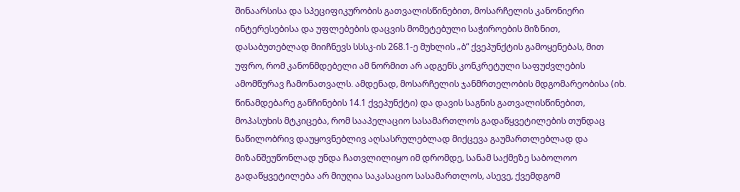შინაარსისა და სპეციფიკურობის გათვალისწინებით, მოსარჩელის კანონიერი ინტერესებისა და უფლებების დაცვის მომეტებული საჭიროების მიზნით, დასაბუთებლად მიიჩნევს სსსკ-ის 268.1-ე მუხლის „ბ“ ქვეპუნქტის გამოყენებას, მით უფრო, რომ კანონმდებელი ამ ნორმით არ ადგენს კონკრეტული საფუძვლების ამომწურავ ჩამონათვალს. ამდენად, მოსარჩელის ჯანმრთელობის მდგომარეობისა (იხ. წინამდებარე განჩინების 14.1 ქვეპუნქტი) და დავის საგნის გათვალისწინებით, მოპასუხის მტკიცება, რომ სააპელაციო სასამართლოს გადაწყვეტილების თუნდაც ნაწილობრივ დაუყოვნებლივ აღსასრულებლად მიქცევა გაუმართლებლად და მიზანშეუწონლად უნდა ჩათვლილიყო იმ დრომდე, სანამ საქმეზე საბოლოო გადაწყვეტილება არ მიუღია საკასაციო სასამართლოს, ასევე, ქვემდგომ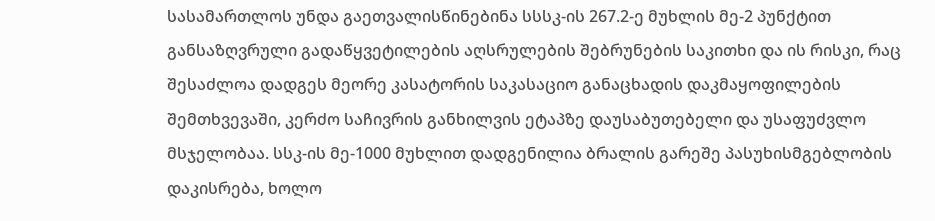სასამართლოს უნდა გაეთვალისწინებინა სსსკ-ის 267.2-ე მუხლის მე-2 პუნქტით განსაზღვრული გადაწყვეტილების აღსრულების შებრუნების საკითხი და ის რისკი, რაც შესაძლოა დადგეს მეორე კასატორის საკასაციო განაცხადის დაკმაყოფილების შემთხვევაში, კერძო საჩივრის განხილვის ეტაპზე დაუსაბუთებელი და უსაფუძვლო მსჯელობაა. სსკ-ის მე-1000 მუხლით დადგენილია ბრალის გარეშე პასუხისმგებლობის დაკისრება, ხოლო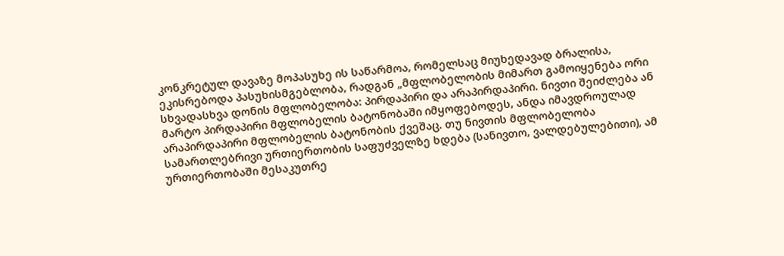კონკრეტულ დავაზე მოპასუხე ის საწარმოა, რომელსაც მიუხედავად ბრალისა, ეკისრებოდა პასუხისმგებლობა, რადგან „მფლობელობის მიმართ გამოიყენება ორი სხვადასხვა დონის მფლობელობა: პირდაპირი და არაპირდაპირი. ნივთი შეიძლება ან მარტო პირდაპირი მფლობელის ბატონობაში იმყოფებოდეს, ანდა იმავდროულად არაპირდაპირი მფლობელის ბატონობის ქვეშაც. თუ ნივთის მფლობელობა სამართლებრივი ურთიერთობის საფუძველზე ხდება (სანივთო, ვალდებულებითი), ამ ურთიერთობაში მესაკუთრე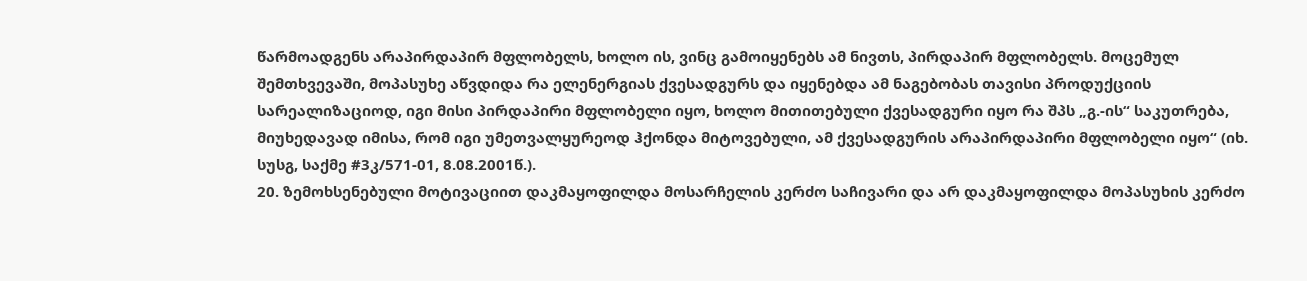წარმოადგენს არაპირდაპირ მფლობელს, ხოლო ის, ვინც გამოიყენებს ამ ნივთს, პირდაპირ მფლობელს. მოცემულ შემთხვევაში, მოპასუხე აწვდიდა რა ელენერგიას ქვესადგურს და იყენებდა ამ ნაგებობას თავისი პროდუქციის სარეალიზაციოდ, იგი მისი პირდაპირი მფლობელი იყო, ხოლო მითითებული ქვესადგური იყო რა შპს „გ.-ის“ საკუთრება, მიუხედავად იმისა, რომ იგი უმეთვალყურეოდ ჰქონდა მიტოვებული, ამ ქვესადგურის არაპირდაპირი მფლობელი იყო“ (იხ. სუსგ, საქმე #3კ/571-01, 8.08.2001წ.).
20. ზემოხსენებული მოტივაციით დაკმაყოფილდა მოსარჩელის კერძო საჩივარი და არ დაკმაყოფილდა მოპასუხის კერძო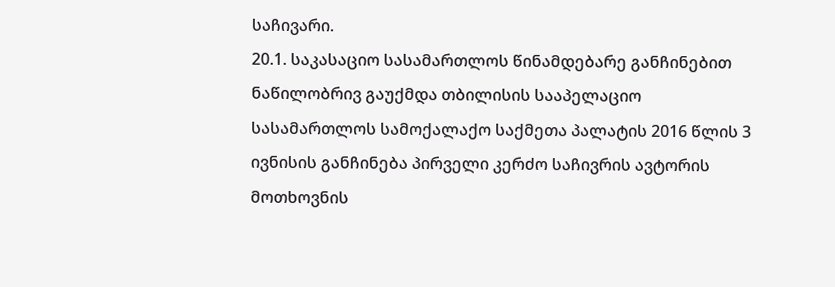საჩივარი.
20.1. საკასაციო სასამართლოს წინამდებარე განჩინებით ნაწილობრივ გაუქმდა თბილისის სააპელაციო სასამართლოს სამოქალაქო საქმეთა პალატის 2016 წლის 3 ივნისის განჩინება პირველი კერძო საჩივრის ავტორის მოთხოვნის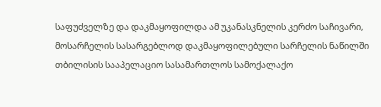საფუძველზე და დაკმაყოფილდა ამ უკანასკნელის კერძო საჩივარი, მოსარჩელის სასარგებლოდ დაკმაყოფილებული სარჩელის ნაწილში თბილისის სააპელაციო სასამართლოს სამოქალაქო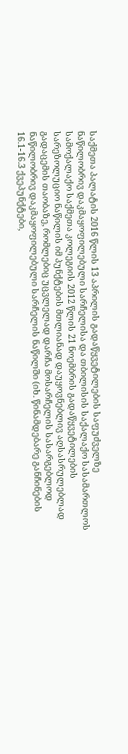საქმეთა პალატის 2016 წლის 13 აპრილის გადაწყვეტილების საფუძველზე ნაწილობრივ დაკმაყოფილებული სარჩელისა და თბილისის საქალაქო სასამართლოს სამოქალაქო საქმეთა კოლეგიის 2012 წლის 21 ნოემბრის გადაწყვეტილების სარეზოლუციო ნაწილის იმ პუნქტების მთლიანად დაუყოვნებლივ აღსასრულებლად გადაცემის თაობაზე, რომლებიც უცვლელად დარჩა მოსარჩელის სასარგებლოდ ნაწილობრივ დაკმაყოფილებული სარჩელის ნაწილში (იხ. წინამდებარე განჩინების 16.1-16.3 ქვეპუნქტები,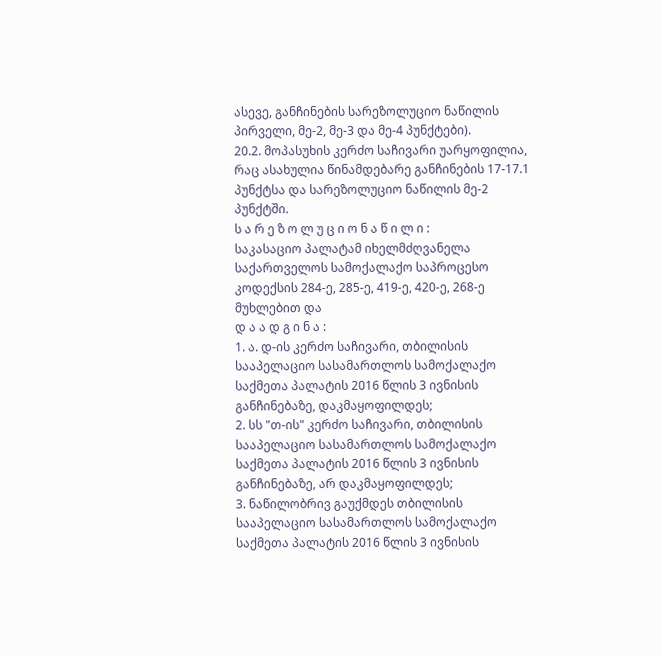ასევე, განჩინების სარეზოლუციო ნაწილის პირველი, მე-2, მე-3 და მე-4 პუნქტები).
20.2. მოპასუხის კერძო საჩივარი უარყოფილია, რაც ასახულია წინამდებარე განჩინების 17-17.1 პუნქტსა და სარეზოლუციო ნაწილის მე-2 პუნქტში.
ს ა რ ე ზ ო ლ უ ც ი ო ნ ა წ ი ლ ი :
საკასაციო პალატამ იხელმძღვანელა საქართველოს სამოქალაქო საპროცესო კოდექსის 284-ე, 285-ე, 419-ე, 420-ე, 268-ე მუხლებით და
დ ა ა დ გ ი ნ ა :
1. ა. დ-ის კერძო საჩივარი, თბილისის სააპელაციო სასამართლოს სამოქალაქო საქმეთა პალატის 2016 წლის 3 ივნისის განჩინებაზე, დაკმაყოფილდეს;
2. სს "თ-ის" კერძო საჩივარი, თბილისის სააპელაციო სასამართლოს სამოქალაქო საქმეთა პალატის 2016 წლის 3 ივნისის განჩინებაზე, არ დაკმაყოფილდეს;
3. ნაწილობრივ გაუქმდეს თბილისის სააპელაციო სასამართლოს სამოქალაქო საქმეთა პალატის 2016 წლის 3 ივნისის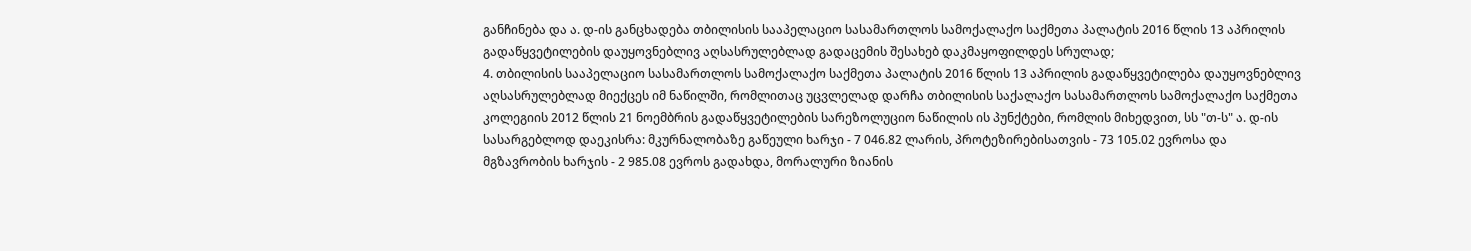განჩინება და ა. დ-ის განცხადება თბილისის სააპელაციო სასამართლოს სამოქალაქო საქმეთა პალატის 2016 წლის 13 აპრილის გადაწყვეტილების დაუყოვნებლივ აღსასრულებლად გადაცემის შესახებ დაკმაყოფილდეს სრულად;
4. თბილისის სააპელაციო სასამართლოს სამოქალაქო საქმეთა პალატის 2016 წლის 13 აპრილის გადაწყვეტილება დაუყოვნებლივ აღსასრულებლად მიექცეს იმ ნაწილში, რომლითაც უცვლელად დარჩა თბილისის საქალაქო სასამართლოს სამოქალაქო საქმეთა კოლეგიის 2012 წლის 21 ნოემბრის გადაწყვეტილების სარეზოლუციო ნაწილის ის პუნქტები, რომლის მიხედვით, სს "თ-ს" ა. დ-ის სასარგებლოდ დაეკისრა: მკურნალობაზე გაწეული ხარჯი - 7 046.82 ლარის, პროტეზირებისათვის - 73 105.02 ევროსა და მგზავრობის ხარჯის - 2 985.08 ევროს გადახდა, მორალური ზიანის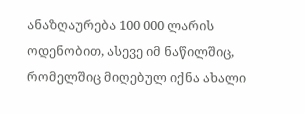ანაზღაურება 100 000 ლარის ოდენობით, ასევე იმ ნაწილშიც, რომელშიც მიღებულ იქნა ახალი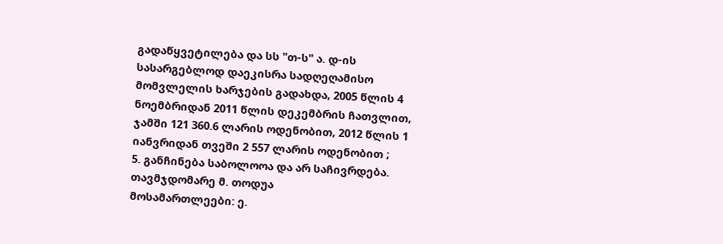გადაწყვეტილება და სს "თ-ს" ა. დ-ის სასარგებლოდ დაეკისრა სადღეღამისო მომვლელის ხარჯების გადახდა, 2005 წლის 4 ნოემბრიდან 2011 წლის დეკემბრის ჩათვლით, ჯამში 121 360.6 ლარის ოდენობით, 2012 წლის 1 იანვრიდან თვეში 2 557 ლარის ოდენობით ;
5. განჩინება საბოლოოა და არ საჩივრდება.
თავმჯდომარე მ. თოდუა
მოსამართლეები: ე.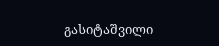გასიტაშვილი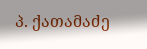პ. ქათამაძე